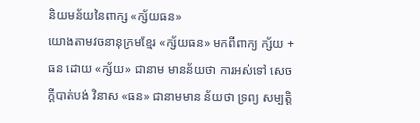និយមន័យនៃពាក្ស «ក្ស័យធន»
យោងតាមវចនានុក្រមខ្មែរ «ក្ស័យធន» មកពីពាក្យ ក្ស័យ + ធន ដោយ «ក្ស័យ» ជានាម មានន័យថា ការអស់ទៅ សេចក្តីបាត់បង់ វិនាស «ធន» ជានាមមាន ន័យថា ទ្រព្យ សម្បត្តិ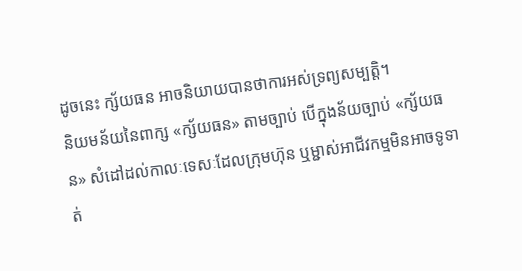ដូចនេះ ក្ស័យធន អាចនិយាយបានថាការអស់ទ្រព្យសម្បត្តិ។
និយមន័យនៃពាក្ស «ក្ស័យធន» តាមច្បាប់ បើក្នុងន័យច្បាប់ «ក្ស័យធន» សំដៅដល់កាលៈទេសៈដែលក្រុមហ៊ុន ឬម្ជាស់អាជីវកម្មមិនអាចទូទាត់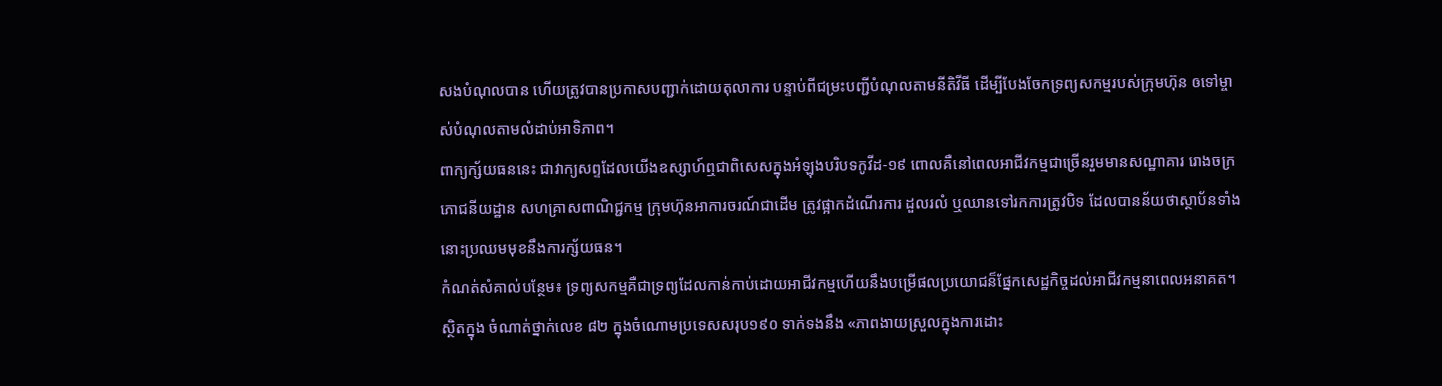សងបំណុលបាន ហើយត្រូវបានប្រកាសបញ្ជាក់ដោយតុលាការ បន្ទាប់ពីជម្រះបញ្ជីបំណុលតាមនីតិវីធី ដើម្បីបែងចែកទ្រព្យសកម្មរបស់ក្រុមហ៊ុន ឲទៅម្ចាស់បំណុលតាមលំដាប់អាទិភាព។
ពាក្យក្ស័យធននេះ ជាវាក្យសព្ទដែលយើងឧស្សាហ៍ឮជាពិសេសក្នុងអំឡុងបរិបទកូវីដ-១៩ ពោលគឺនៅពេលអាជីវកម្មជាច្រើនរួមមានសណ្ឋាគារ រោងចក្រ ភោជនីយដ្ឋាន សហគ្រាសពាណិជ្ជកម្ម ក្រុមហ៊ុនអាការចរណ៍ជាដើម ត្រូវផ្អាកដំណើរការ ដួលរលំ ឬឈានទៅរកការត្រូវបិទ ដែលបានន័យថាស្ថាប័នទាំងនោះប្រឈមមុខនឹងការក្ស័យធន។
កំណត់សំគាល់បន្ថែម៖ ទ្រព្យសកម្មគឺជាទ្រព្យដែលកាន់កាប់ដោយអាជីវកម្មហើយនឹងបម្រើផលប្រយោជន៏ផ្នែកសេដ្ឋកិច្ចដល់អាជីវកម្មនាពេលអនាគត។
ស្ថិតក្នុង ចំណាត់ថ្នាក់លេខ ៨២ ក្នុងចំណោមប្រទេសសរុប១៩០ ទាក់ទងនឹង «ភាពងាយស្រួលក្នុងការដោះ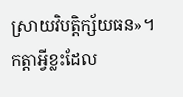ស្រាយវិបត្តិក្ស័យធន»។
កត្តាអ្វីខ្លះដែល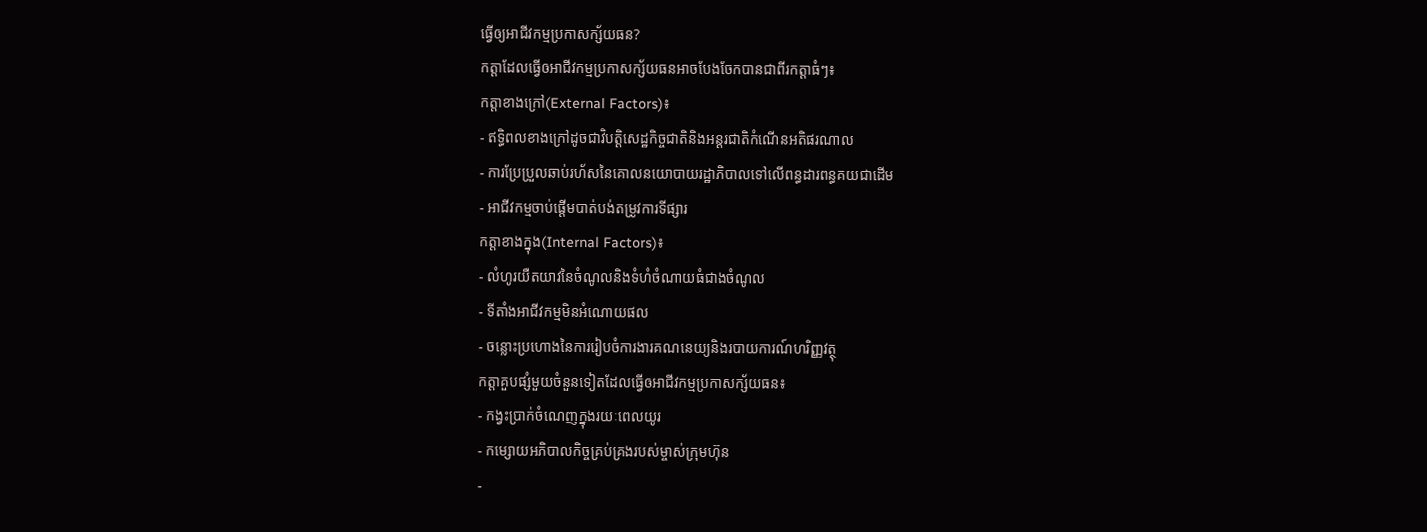ធ្វើឲ្យអាជីវកម្មប្រកាសក្ស័យធន?
កត្តាដែលធ្វើឲអាជីវកម្មប្រកាសក្ស័យធនអាចបែងចែកបានជាពីរកត្តាធំៗ៖
កត្តាខាងក្រៅ(External Factors)៖
- ឥទ្ធិពលខាងក្រៅដូចជាវិបត្តិសេដ្ឋកិច្ចជាតិនិងអន្តរជាតិកំណើនអតិផរណាល
- ការប្រែប្រួលឆាប់រហ័សនៃគោលនយោបាយរដ្ឋាភិបាលទៅលើពន្ធដារពន្ធគយជាដើម
- អាជីវកម្មចាប់ផ្តើមបាត់បង់តម្រូវការទីផ្សារ
កត្តាខាងក្នុង(Internal Factors)៖
- លំហូរយឺតយាវនៃចំណូលនិងទំហំចំណាយធំជាងចំណូល
- ទីតាំងអាជីវកម្មមិនអំណោយផល
- ចន្លោះប្រហោងនៃការរៀបចំការងារគណនេយ្យនិងរបាយការណ៍ហរិញ្ញវត្ថុ
កត្តាគួបផ្សំមួយចំនួនទៀតដែលធ្វើឲអាជីវកម្មប្រកាសក្ស័យធន៖
- កង្វះប្រាក់ចំណេញក្នុងរយៈពេលយូរ
- កម្សោយអភិបាលកិច្ចគ្រប់គ្រងរបស់ម្ចាស់ក្រុមហ៊ុន
-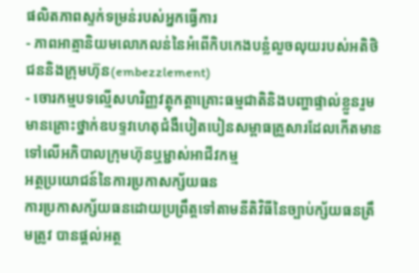ផលិតភាពស្ទក់ទម្រន់របស់អ្នកធ្វើការ
- ភាពអាត្មានិយមលោភលន់នៃអំពើកិបកេងបន្លំលួចលុយរបស់អតិថិជននិងក្រុមហ៊ុន(embezzlement)
- ចោរកម្មបទល្មើសហរិញ្ញវត្ថុកត្តាគ្រោះធម្មជាតិនិងបញ្ហាផ្ទាល់ខ្លួនរួមមានគ្រោះថ្នាក់ឧបទ្ទវហេតុជំងឺបៀតបៀនសម្ពាធគ្រួសារដែលកើតមានទៅលើអភិបាលក្រុមហ៊ុនឬម្ជាស់អាជីវកម្ម
អត្ថប្រយោជន៍នៃការប្រកាសក្ស័យធន
ការប្រកាសក្ស័យធនដោយប្រព្រឹត្តទៅតាមនីតិវិធីនៃច្បាប់ក្ស័យធនត្រឹមត្រូវ បានផ្ដល់អត្ថ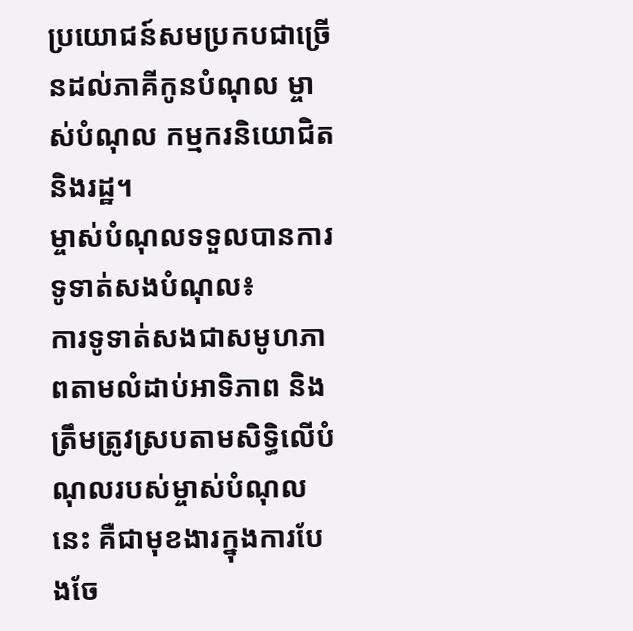ប្រយោជន៍សមប្រកបជាច្រើនដល់ភាគីកូនបំណុល ម្ចាស់បំណុល កម្មករនិយោជិត និងរដ្ឋ។
ម្ចាស់បំណុលទទួលបានការទូទាត់សងបំណុល៖
ការទូទាត់សងជាសមូហភាពតាមលំដាប់អាទិភាព និងត្រឹមត្រូវស្របតាមសិទ្ធិលើបំណុលរបស់ម្ចាស់បំណុលនេះ គឺជាមុខងារក្នុងការបែងចែ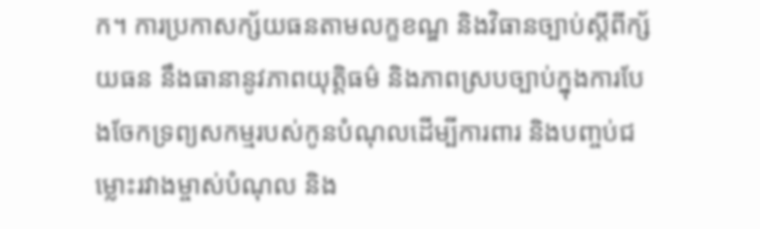ក។ ការប្រកាសក្ស័យធនតាមលក្ខខណ្ឌ និងវិធានច្បាប់ស្ដីពីក្ស័យធន នឹងធានានូវភាពយុត្តិធម៌ និងភាពស្របច្បាប់ក្នុងការបែងចែកទ្រព្យសកម្មរបស់កូនបំណុលដើម្បីការពារ និងបញ្ចប់ជម្លោះរវាងម្ចាស់បំណុល និង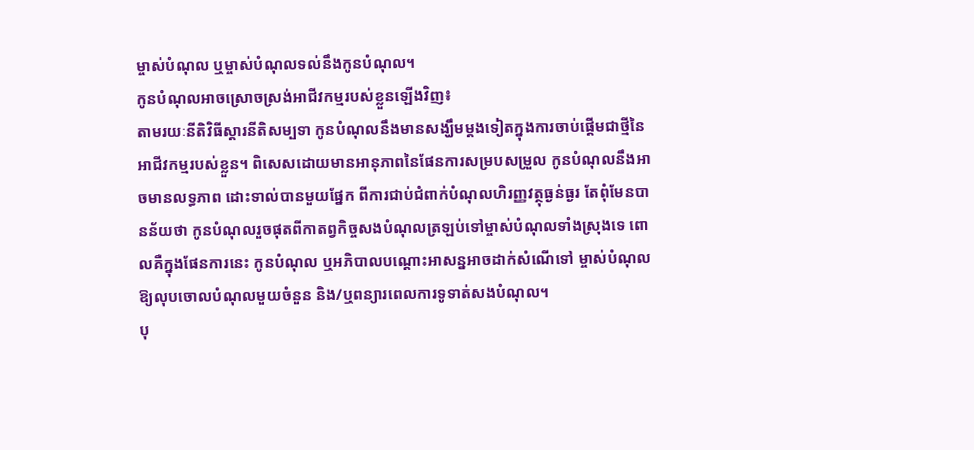ម្ចាស់បំណុល ឬម្ចាស់បំណុលទល់នឹងកូនបំណុល។
កូនបំណុលអាចស្រោចស្រង់អាជីវកម្មរបស់ខ្លួនឡើងវិញ៖
តាមរយៈនីតិវិធីស្ដារនីតិសម្បទា កូនបំណុលនឹងមានសង្ឃឹមម្ដងទៀតក្នុងការចាប់ផ្តើមជាថ្មីនៃអាជីវកម្មរបស់ខ្លួន។ ពិសេសដោយមានអានុភាពនៃផែនការសម្របសម្រួល កូនបំណុលនឹងអាចមានលទ្ធភាព ដោះទាល់បានមួយផ្នែក ពីការជាប់ជំពាក់បំណុលហិរញ្ញវត្ថុធ្ងន់ធ្ងរ តែពុំមែនបានន័យថា កូនបំណុលរួចផុតពីកាតព្វកិច្ចសងបំណុលត្រឡប់ទៅម្ចាស់បំណុលទាំងស្រុងទេ ពោលគឺក្នុងផែនការនេះ កូនបំណុល ឬអភិបាលបណ្តោះអាសន្នអាចដាក់សំណើទៅ ម្ចាស់បំណុលឱ្យលុបចោលបំណុលមួយចំនួន និង/ឬពន្យារពេលការទូទាត់សងបំណុល។
បុ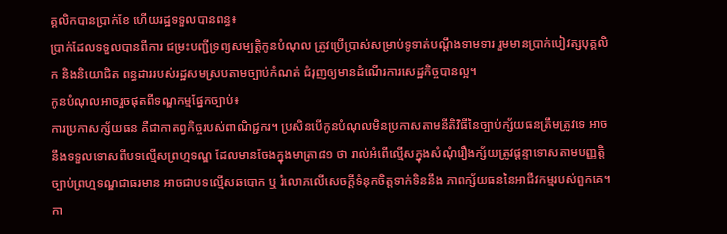គ្គលិកបានប្រាក់ខែ ហើយរដ្ឋទទួលបានពន្ធ៖
ប្រាក់ដែលទទួលបានពីការ ជម្រះបញ្ជីទ្រព្យសម្បត្តិកូនបំណុល ត្រូវប្រើប្រាស់សម្រាប់ទូទាត់បណ្ដឹងទាមទារ រួមមានប្រាក់បៀវត្សបុគ្គលិក និងនិយោជិត ពន្ធដាររបស់រដ្ឋសមស្របតាមច្បាប់កំណត់ ជំរុញឲ្យមានដំណើរការសេដ្ឋកិច្ចបានល្អ។
កូនបំណុលអាចរួចផុតពីទណ្ឌកម្មផ្នែកច្បាប់៖
ការប្រកាសក្ស័យធន គឺជាកាតព្វកិច្ចរបស់ពាណិជ្ជករ។ ប្រសិនបើកូនបំណុលមិនប្រកាសតាមនីតិវិធីនៃច្បាប់ក្ស័យធនត្រឹមត្រូវទេ អាចនឹងទទួលទោសពីបទល្មើសព្រហ្មទណ្ឌ ដែលមានចែងក្នុងមាត្រា៨១ ថា រាល់អំពើល្មើសក្នុងសំណុំរឿងក្ស័យត្រូវផ្តន្ទាទោសតាមបញ្ញត្តិច្បាប់ព្រហ្មទណ្ឌជាធរមាន អាចជាបទល្មើសឆបោក ឬ រំលោភលើសេចក្ដីទំនុកចិត្តទាក់ទិននឹង ភាពក្ស័យធននៃអាជីវកម្មរបស់ពួកគេ។
កា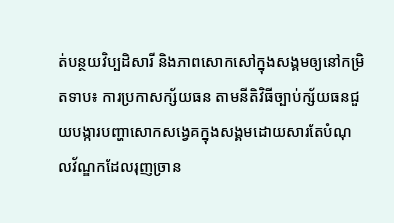ត់បន្ថយវិប្បដិសារី និងភាពសោកសៅក្នុងសង្គមឲ្យនៅកម្រិតទាប៖ ការប្រកាសក្ស័យធន តាមនីតិវិធីច្បាប់ក្ស័យធនជួយបង្ការបញ្ហាសោកសង្វេគក្នុងសង្គមដោយសារតែបំណុលវ័ណ្ឌកដែលរុញច្រាន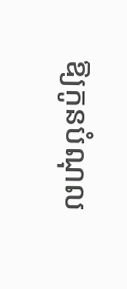ឱ្យកូនបំណុល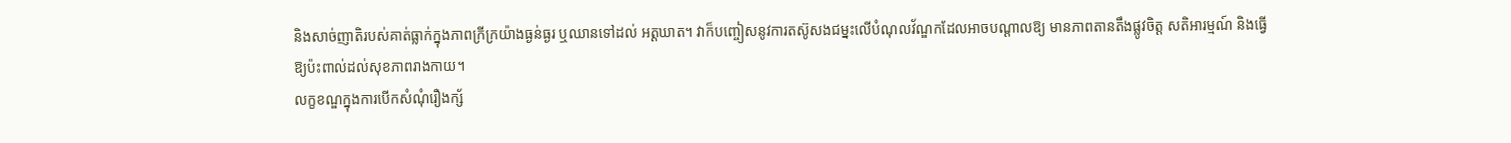និងសាច់ញាតិរបស់គាត់ធ្លាក់ក្នុងភាពក្រីក្រយ៉ាងធ្ងន់ធ្ងរ ឬឈានទៅដល់ អត្តឃាត។ វាក៏បញ្ចៀសនូវការតស៊ូសងជម្នះលើបំណុលវ័ណ្ឌកដែលអាចបណ្តាលឱ្យ មានភាពតានតឹងផ្លូវចិត្ត សតិអារម្មណ៍ និងធ្វើឱ្យប៉ះពាល់ដល់សុខភាពរាងកាយ។
លក្ខខណ្ឌក្នុងការបើកសំណុំរឿងក្ស័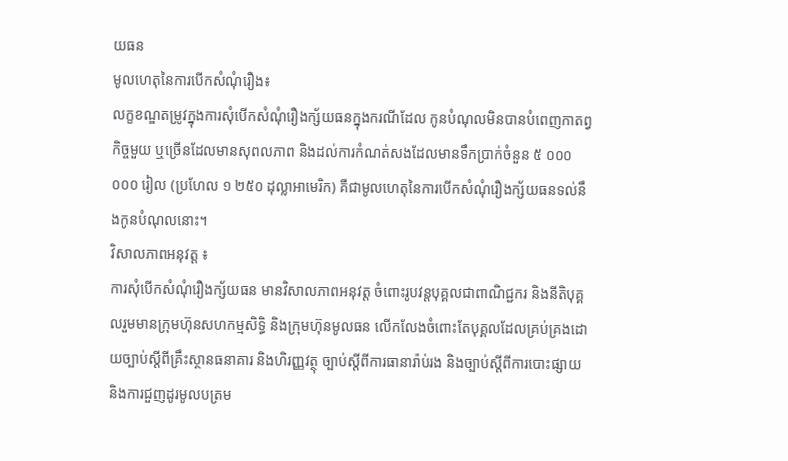យធន
មូលហេតុនៃការបើកសំណុំរឿង៖
លក្ខខណ្ឌតម្រូវក្នុងការសុំបើកសំណុំរឿងក្ស័យធនក្នុងករណីដែល កូនបំណុលមិនបានបំពេញកាតព្វកិច្ចមួយ ឬច្រើនដែលមានសុពលភាព និងដល់ការកំណត់សងដែលមានទឹកប្រាក់ចំនួន ៥ ០០០ ០០០ រៀល (ប្រហែល ១ ២៥០ ដុល្លាអាមេរិក) គឺជាមូលហេតុនៃការបើកសំណុំរឿងក្ស័យធនទល់នឹងកូនបំណុលនោះ។
វិសាលភាពអនុវត្ត ៖
ការសុំបើកសំណុំរឿងក្ស័យធន មានវិសាលភាពអនុវត្ត ចំពោះរូបវន្តបុគ្គលជាពាណិជ្ជករ និងនីតិបុគ្គលរួមមានក្រុមហ៊ុនសហកម្មសិទ្ធិ និងក្រុមហ៊ុនមូលធន លើកលែងចំពោះតែបុគ្គលដែលគ្រប់គ្រងដោយច្បាប់ស្តីពីគ្រឹះស្ថានធនាគារ និងហិរញ្ញវត្ថុ ច្បាប់ស្តីពីការធានារ៉ាប់រង និងច្បាប់ស្តីពីការបោះផ្សាយ និងការជួញដូរមូលបត្រម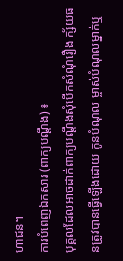ហាជន។
ការបំពេញឯកសារ (ពាក្យបណ្ដឹង) ៖
បុគ្គលដែលអាចដាក់ពាក្យបណ្ដឹងសុំបើកសំណុំរឿង ក្ស័យធនត្រូវបានធ្វើឡើងដោយ កូនបំណុល ម្ចាស់បំណុលម្នាក់ឬ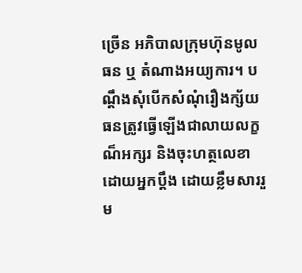ច្រើន អភិបាលក្រុមហ៊ុនមូលធន ឬ តំណាងអយ្យការ។ បណ្ដឹងសុំបើកសំណុំរឿងក្ស័យធនត្រូវធ្វើឡើងជាលាយលក្ខណ៏អក្សរ និងចុះហត្ថលេខាដោយអ្នកប្ដឹង ដោយខ្លឹមសាររួម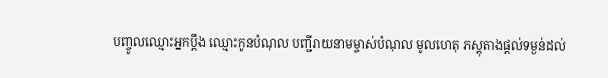បញ្ចូលឈ្មោះអ្នកប្ដឹង ឈ្មោះកូនបំណុល បញ្ជីរាយនាមម្ចាស់បំណុល មូលហេតុ ភស្ដុតាងផ្ដល់ទម្ងន់ដល់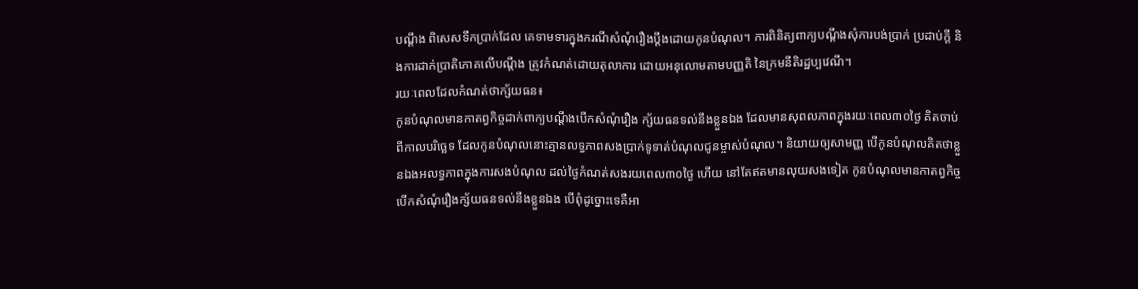បណ្ដឹង ពិសេសទឹកប្រាក់ដែល គេទាមទារក្នុងករណីសំណុំរឿងប្ដឹងដោយកូនបំណុល។ ការពិនិត្យពាក្យបណ្តឹងសុំការបង់ប្រាក់ ប្រដាប់ក្តី និងការដាក់ប្រាតិភោគលើបណ្តឹង ត្រូវកំណត់ដោយតុលាការ ដោយអនុលោមតាមបញ្ញតិ នៃក្រមនីតិរដ្ឋប្បវេណី។
រយៈពេលដែលកំណត់ថាក្ស័យធន៖
កូនបំណុលមានកាតព្វកិច្ចដាក់ពាក្យបណ្ដឹងបើកសំណុំរឿង ក្ស័យធនទល់នឹងខ្លួនឯង ដែលមានសុពលភាពក្នុងរយៈពេល៣០ថ្ងៃ គិតចាប់ពីកាលបរិច្ឆេទ ដែលកូនបំណុលនោះគ្មានលទ្ធភាពសងប្រាក់ទូទាត់បំណុលជូនម្ចាស់បំណុល។ និយាយឲ្យសាមញ្ញ បើកូនបំណុលគិតថាខ្លួនឯងអលទ្ធភាពក្នុងការសងបំណុល ដល់ថ្ងៃកំណត់សងរយពេល៣០ថ្ងៃ ហើយ នៅតែឥតមានលុយសងទៀត កូនបំណុលមានកាតព្វកិច្ចបើកសំណុំរឿងក្ស័យធនទល់នឹងខ្លួនឯង បើពុំដូច្នោះទេគឺអា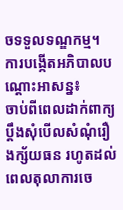ចទទួលទណ្ឌកម្ម។
ការបង្កើតអភិបាលបណ្ដោះអាសន្ន៖
ចាប់ពីពេលដាក់ពាក្យប្ដឹងសុំបើលសំណុំរឿងក្ស័យធន រហូតដល់ពេលតុលាការចេ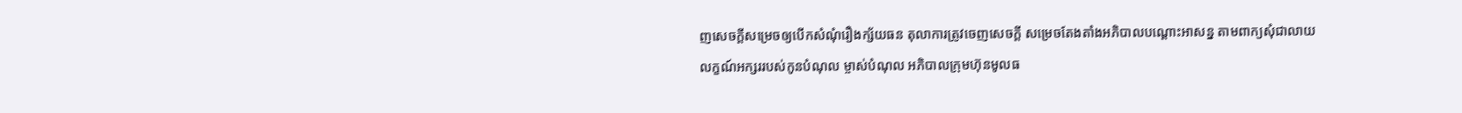ញសេចក្ដីសម្រេចឲ្យបើកសំណុំរឿងក្ស័យធន តុលាការត្រូវចេញសេចក្ដី សម្រេចតែងតាំងអភិបាលបណ្ដោះអាសន្ន តាមពាក្យសុំជាលាយលក្ខណ៍អក្សររបស់កូនបំណុល ម្ចាស់បំណុល អភិបាលក្រុមហ៊ុនមូលធ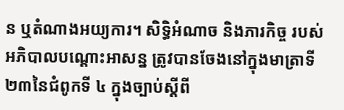ន ឬតំណាងអយ្យការ។ សិទ្ធិអំណាច និងភារកិច្ច របស់អភិបាលបណ្ដោះអាសន្ន ត្រូវបានចែងនៅក្នុងមាត្រាទី ២៣នៃជំពូកទី ៤ ក្នុងច្បាប់ស្ដីពី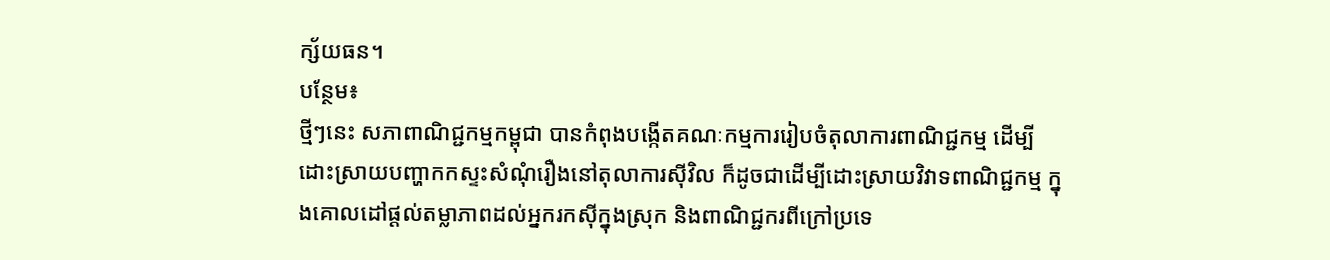ក្ស័យធន។
បន្ថែម៖
ថ្មីៗនេះ សភាពាណិជ្ជកម្មកម្ពុជា បានកំពុងបង្កើតគណៈកម្មការរៀបចំតុលាការពាណិជ្ជកម្ម ដើម្បីដោះស្រាយបញ្ហាកកស្ទះសំណុំរឿងនៅតុលាការស៊ីវិល ក៏ដូចជាដើម្បីដោះស្រាយវិវាទពាណិជ្ជកម្ម ក្នុងគោលដៅផ្ដល់តម្លាភាពដល់អ្នករកស៊ីក្នុងស្រុក និងពាណិជ្ជករពីក្រៅប្រទេ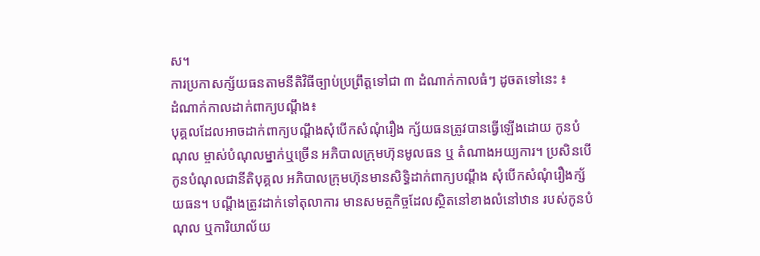ស។
ការប្រកាសក្ស័យធនតាមនីតិវិធីច្បាប់ប្រព្រឹត្តទៅជា ៣ ដំណាក់កាលធំៗ ដូចតទៅនេះ ៖
ដំណាក់កាលដាក់ពាក្យបណ្ដឹង៖
បុគ្គលដែលអាចដាក់ពាក្យបណ្ដឹងសុំបើកសំណុំរឿង ក្ស័យធនត្រូវបានធ្វើឡើងដោយ កូនបំណុល ម្ចាស់បំណុលម្នាក់ឬច្រើន អភិបាលក្រុមហ៊ុនមូលធន ឬ តំណាងអយ្យការ។ ប្រសិនបើកូនបំណុលជានីតិបុគ្គល អភិបាលក្រុមហ៊ុនមានសិទ្ធិដាក់ពាក្យបណ្ដឹង សុំបើកសំណុំរឿងក្ស័យធន។ បណ្តឹងត្រូវដាក់ទៅតុលាការ មានសមត្ថកិច្ចដែលស្ថិតនៅខាងលំនៅឋាន របស់កូនបំណុល ឬការិយាល័យ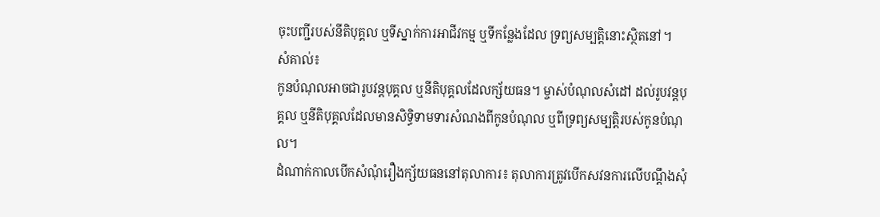ចុះបញ្ជីរបស់នីតិបុគ្គល ឬទីស្នាក់ការអាជីវកម្ម ឬទីកន្លែងដែល ទ្រព្យសម្បត្តិនោះស្ថិតនៅ។
សំគាល់៖
កូនបំណុលអាចជារូបវន្តបុគ្គល ឬនីតិបុគ្គលដែលក្ស័យធន។ ម្ចាស់បំណុលសំដៅ ដល់រូបវន្តបុគ្គល ឬនីតិបុគ្គលដែលមានសិទ្ធិទាមទារសំណងពីកូនបំណុល ឬពីទ្រព្យសម្បត្តិរបស់កូនបំណុល។
ដំណាក់កាលបើកសំណុំរឿងក្ស័យធននៅតុលាការ៖ តុលាការត្រូវបើកសវនការលើបណ្ដឹងសុំ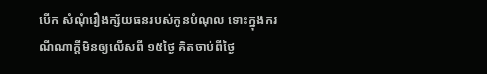បើក សំណុំរឿងក្ស័យធនរបស់កូនបំណុល ទោះក្នុងករណីណាក្ដីមិនឲ្យលើសពី ១៥ថ្ងៃ គិតចាប់ពីថ្ងៃ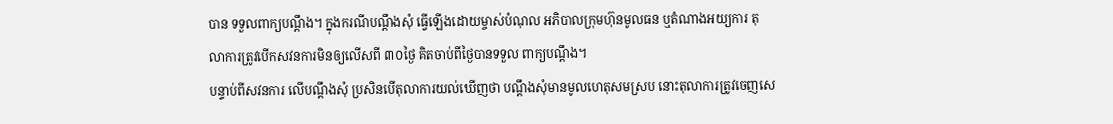បាន ទទួលពាក្យបណ្ដឹង។ ក្នុងករណីបណ្ដឹងសុំ ធ្វើឡើងដោយម្ចាស់បំណុល អភិបាលក្រុមហ៊ុនមូលធន ឬតំណាងអយ្យការ តុលាការត្រូវបើកសវនការមិនឲ្យលើសពី ៣០ថ្ងៃ គិតចាប់ពីថ្ងៃបានទទួល ពាក្យបណ្ដឹង។
បន្ទាប់ពីសវនការ លើបណ្ដឹងសុំ ប្រសិនបើតុលាការយល់ឃើញថា បណ្ដឹងសុំមានមូលហេតុសមស្រប នោះតុលាការត្រូវចេញសេ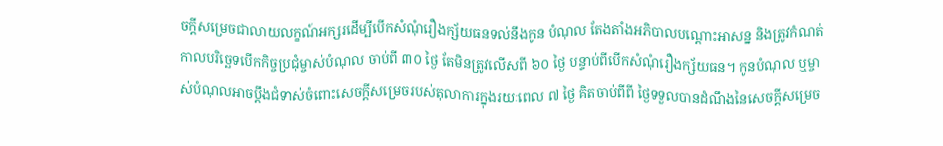ចក្ដីសម្រេចជាលាយលក្ខណ៍អក្សរដើម្បីបើកសំណុំរឿងក្ស័យធនទល់នឹងកូន បំណុល តែងតាំងអភិបាលបណ្ដោះអាសន្ន និងត្រូវកំណត់កាលបរិច្ឆេទបើកកិច្ចប្រជុំម្ចាស់បំណុល ចាប់ពី ៣០ ថ្ងៃ តែមិនត្រូវលើសពី ៦០ ថ្ងៃ បន្ទាប់ពីបើកសំណុំរឿងក្ស័យធន។ កូនបំណុល ឬម្ចាស់បំណុលអាចប្តឹងជំទាស់ចំពោះសេចក្តីសម្រេចរបស់តុលាការក្នុងរយៈពេល ៧ ថ្ងៃ គិតចាប់ពីពី ថ្ងៃទទួលបានដំណឹងនៃសេចក្តីសម្រេច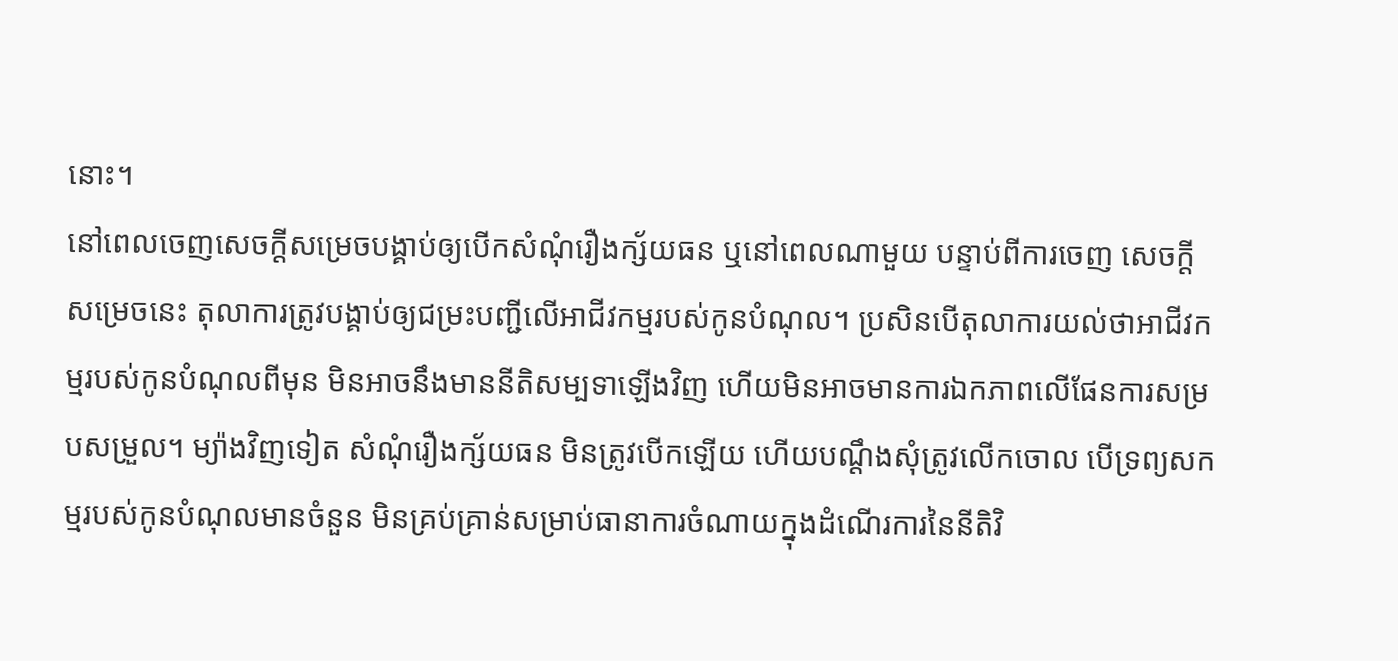នោះ។
នៅពេលចេញសេចក្ដីសម្រេចបង្គាប់ឲ្យបើកសំណុំរឿងក្ស័យធន ឬនៅពេលណាមួយ បន្ទាប់ពីការចេញ សេចក្ដីសម្រេចនេះ តុលាការត្រូវបង្គាប់ឲ្យជម្រះបញ្ជីលើអាជីវកម្មរបស់កូនបំណុល។ ប្រសិនបើតុលាការយល់ថាអាជីវកម្មរបស់កូនបំណុលពីមុន មិនអាចនឹងមាននីតិសម្បទាឡើងវិញ ហើយមិនអាចមានការឯកភាពលើផែនការសម្របសម្រួល។ ម្យ៉ាងវិញទៀត សំណុំរឿងក្ស័យធន មិនត្រូវបើកឡើយ ហើយបណ្ដឹងសុំត្រូវលើកចោល បើទ្រព្យសកម្មរបស់កូនបំណុលមានចំនួន មិនគ្រប់គ្រាន់សម្រាប់ធានាការចំណាយក្នុងដំណើរការនៃនីតិវិ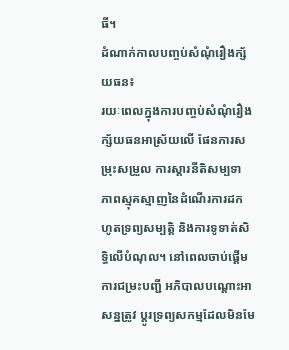ធី។
ដំណាក់កាលបញ្ចប់សំណុំរឿងក្ស័យធន៖
រយៈពេលក្នុងការបញ្ចប់សំណុំរឿងក្ស័យធនអាស្រ័យលើ ផែនការសម្រុះសម្រួល ការស្តារនីតិសម្បទា ភាពស្មុគស្មាញនៃដំណើរការដកហូតទ្រព្យសម្បត្តិ និងការទូទាត់សិទ្ធិលើបំណុល។ នៅពេលចាប់ផ្ដើមការជម្រះបញ្ជី អភិបាលបណ្ដោះអាសន្នត្រូវ ប្ដូរទ្រព្យសកម្មដែលមិនមែ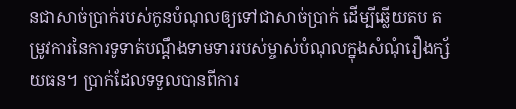នជាសាច់ប្រាក់របស់កូនបំណុលឲ្យទៅជាសាច់ប្រាក់ ដើម្បីឆ្លើយតប តម្រូវការនៃការទូទាត់បណ្ដឹងទាមទាររបស់ម្ចាស់បំណុលក្នុងសំណុំរឿងក្ស័យធន។ ប្រាក់ដែលទទួលបានពីការ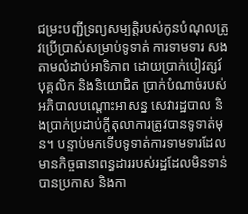ជម្រះបញ្ជីទ្រព្យសម្បត្តិរបស់កូនបំណុលត្រូវប្រើប្រាស់សម្រាប់ទូទាត់ ការទាមទារ សងតាមលំដាប់អាទិភាព ដោយប្រាក់បៀវត្សរ៍បុគ្គលិក និងនិយោជិត ប្រាក់បំណាច់របស់ អភិបាលបណ្តោះអាសន្ន សេវារដ្ឋបាល និងប្រាក់ប្រដាប់ក្តីតុលាការត្រូវបានទូទាត់មុន។ បន្ទាប់មកទើបទូទាត់ការទាមទារដែលមានកិច្ចធានាពន្ធដាររបស់រដ្ឋដែលមិនទាន់បានប្រកាស និងកា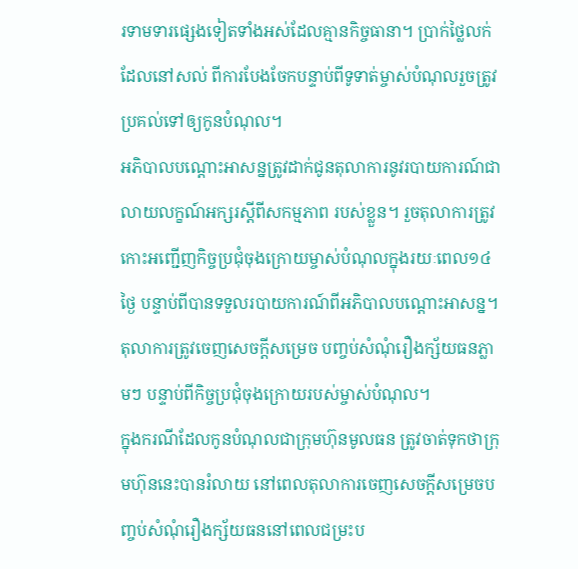រទាមទារផ្សេងទៀតទាំងអស់ដែលគ្មានកិច្ចធានា។ ប្រាក់ថ្លៃលក់ដែលនៅសល់ ពីការបែងចែកបន្ទាប់ពីទូទាត់ម្ចាស់បំណុលរួចត្រូវប្រគល់ទៅឲ្យកូនបំណុល។
អភិបាលបណ្ដោះអាសន្នត្រូវដាក់ជូនតុលាការនូវរបាយការណ៍ជាលាយលក្ខណ៍អក្សរស្ដីពីសកម្មភាព របស់ខ្លួន។ រួចតុលាការត្រូវកោះអញ្ជើញកិច្ចប្រជុំចុងក្រោយម្ចាស់បំណុលក្នុងរយៈពេល១៤ថ្ងៃ បន្ទាប់ពីបានទទួលរបាយការណ៍ពីអភិបាលបណ្ដោះអាសន្ន។ តុលាការត្រូវចេញសេចក្ដីសម្រេច បញ្ចប់សំណុំរឿងក្ស័យធនភ្លាមៗ បន្ទាប់ពីកិច្ចប្រជុំចុងក្រោយរបស់ម្ចាស់បំណុល។
ក្នុងករណីដែលកូនបំណុលជាក្រុមហ៊ុនមូលធន ត្រូវចាត់ទុកថាក្រុមហ៊ុននេះបានរំលាយ នៅពេលតុលាការចេញសេចក្ដីសម្រេចបញ្ចប់សំណុំរឿងក្ស័យធននៅពេលជម្រះប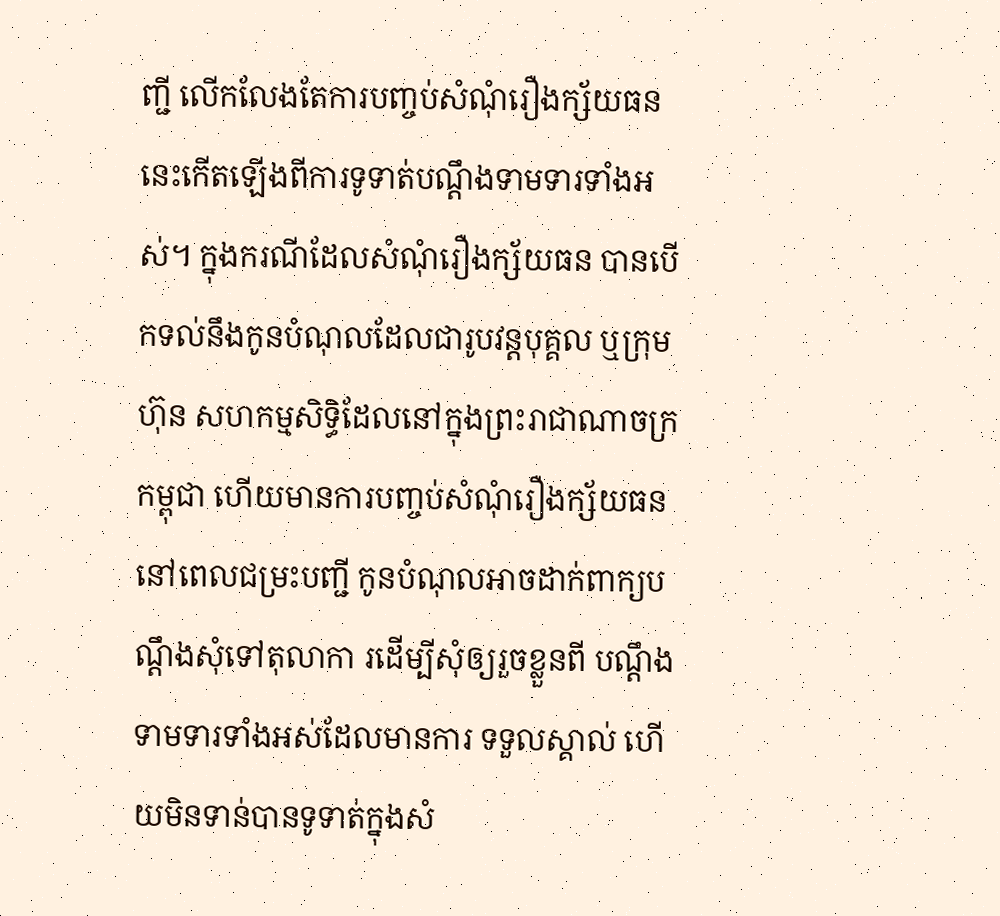ញ្ជី លើកលែងតែការបញ្ចប់សំណុំរឿងក្ស័យធននេះកើតឡើងពីការទូទាត់បណ្ដឹងទាមទារទាំងអស់។ ក្នុងករណីដែលសំណុំរឿងក្ស័យធន បានបើកទល់នឹងកូនបំណុលដែលជារូបវន្តបុគ្គល ឬក្រុមហ៊ុន សហកម្មសិទ្ធិដែលនៅក្នុងព្រះរាជាណាចក្រកម្ពុជា ហើយមានការបញ្ចប់សំណុំរឿងក្ស័យធន នៅពេលជម្រះបញ្ជី កូនបំណុលអាចដាក់ពាក្យបណ្ដឹងសុំទៅតុលាកា រដើម្បីសុំឲ្យរួចខ្លួនពី បណ្ដឹងទាមទារទាំងអស់ដែលមានការ ទទួលស្គាល់ ហើយមិនទាន់បានទូទាត់ក្នុងសំ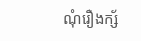ណុំរឿងក្ស័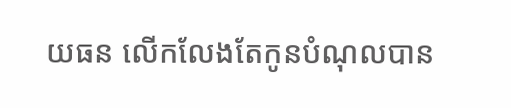យធន លើកលែងតែកូនបំណុលបាន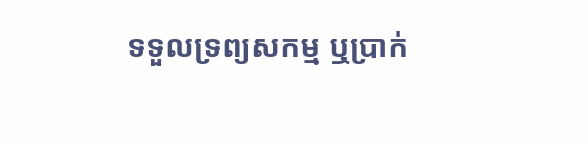ទទួលទ្រព្យសកម្ម ឬប្រាក់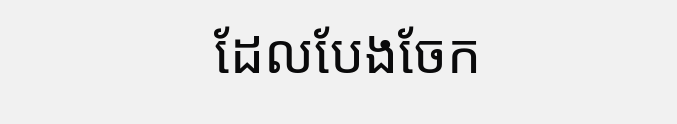ដែលបែងចែក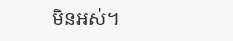មិនអស់។